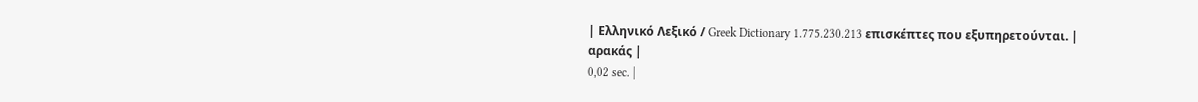| Ελληνικό Λεξικό / Greek Dictionary 1.775.230.213 επισκέπτες που εξυπηρετούνται. |
αρακάς |
0,02 sec. |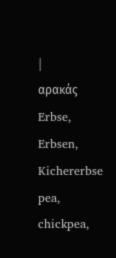|
αρακάς Erbse, Erbsen, Kichererbse pea, chickpea,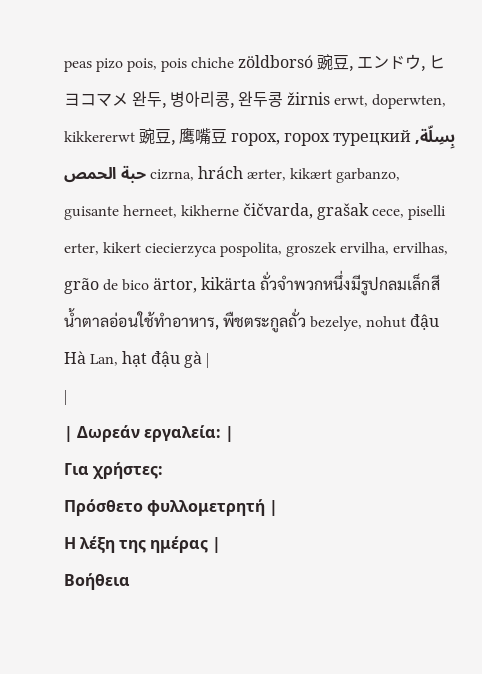peas pizo pois, pois chiche zöldborsó 豌豆, エンドウ, ヒヨコマメ 완두, 병아리콩, 완두콩 žirnis erwt, doperwten, kikkererwt 豌豆, 鹰嘴豆 горох, горох турецкий بِسِلّة, حبة الحمص cizrna, hrách ærter, kikært garbanzo, guisante herneet, kikherne čičvarda, grašak cece, piselli erter, kikert ciecierzyca pospolita, groszek ervilha, ervilhas, grão de bico ärtor, kikärta ถั่วจำพวกหนึ่งมีรูปกลมเล็กสีน้ำตาลอ่อนใช้ทำอาหาร, พืชตระกูลถั่ว bezelye, nohut đậu Hà Lan, hạt đậu gà |
|
| Δωρεάν εργαλεία: |
Για χρήστες:
Πρόσθετο φυλλομετρητή |
Η λέξη της ημέρας |
Βοήθεια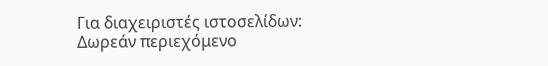Για διαχειριστές ιστοσελίδων: Δωρεάν περιεχόμενο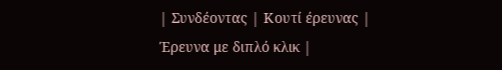| Συνδέοντας | Κουτί έρευνας | Έρευνα με διπλό κλικ |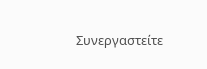Συνεργαστείτε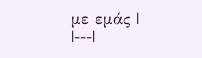με εμάς |
|---|